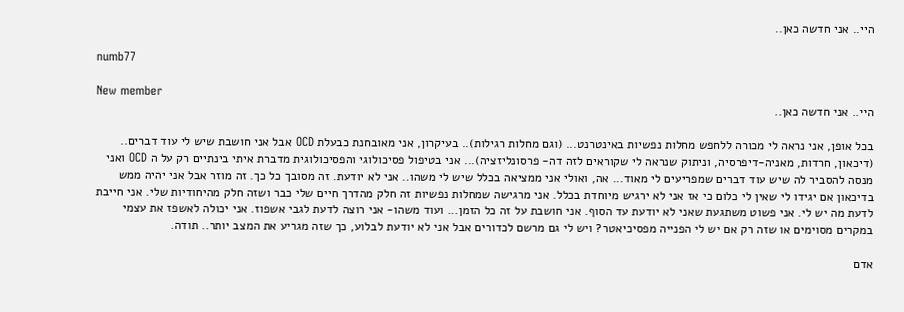היי.. אני חדשה כאן..

numb77

New member
היי.. אני חדשה כאן..

בכל אופן, אני נראה לי מכורה ללחפש מחלות נפשיות באינטרנט... (וגם מחלות רגילות).. בעיקרון, אני מאובחנת כבעלת OCD אבל אני חושבת שיש לי עוד דברים.. (דיכאון, חרדות, מאניה-דיפרסיה, וניתוק שנראה לי שקוראים לזה דה- פרסונליזציה)... אני בטיפול פסיכולוגי והפסיכולוגית מדברת איתי בינתיים רק על ה OCD ואני מנסה להסביר לה שיש עוד דברים שמפריעים לי מאוד... אה, ואולי אני ממציאה בכלל שיש לי משהו.. אני לא יודעת. זה מסובך כל כך. זה מוזר אבל אני יהיה ממש בדיכאון אם יגידו לי שאין לי כלום כי אז אני לא ירגיש מיוחדת בכלל. אני מרגישה שמחלות נפשיות זה חלק מהדרך חיים שלי כבר ושזה חלק מהיחודיות שלי. אני חייבת לדעת מה יש לי. אני פשוט משתגעת שאני לא יודעת עד הסוף. אני חושבת על זה כל הזמן... ועוד משהו- אני רוצה לדעת לגבי אשפוז. אני יכולה לאשפז את עצמי במקרים מסוימים או שזה רק אם יש לי הפנייה מפסיכיאטר? ויש לי גם מרשם לכדורים אבל אני לא יודעת לבלוע, כך שזה מגריע את המצב יותר.. תודה.

אדם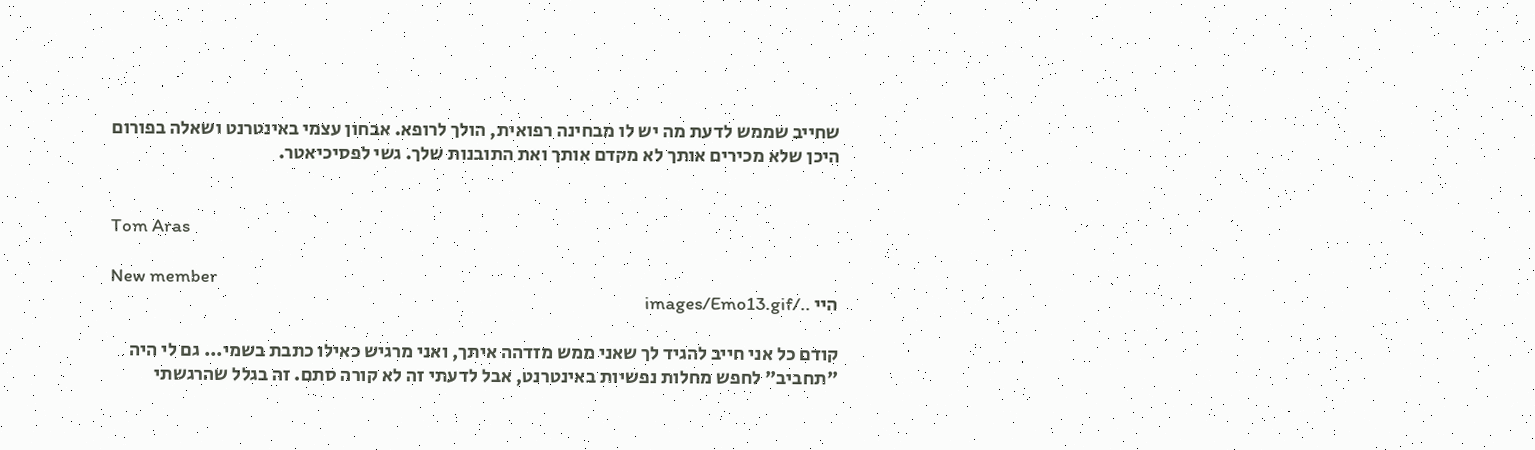שחייב שממש לדעת מה יש לו מבחינה רפואית, הולך לרופא. אבחון עצמי באינטרנט ושאלה בפורום היכן שלא מכירים אותך לא מקדם אותך ואת התובנות שלך. גשי לפסיכיאטר.


Tom Aras

New member
היי ../images/Emo13.gif

קודם כל אני חייב להגיד לך שאני ממש מזדהה איתך, ואני מרגיש כאילו כתבת בשמי... גם לי היה "תחביב" לחפש מחלות נפשיות באינטרנט, אבל לדעתי זה לא קורה סתם. זה בגלל שהרגשתי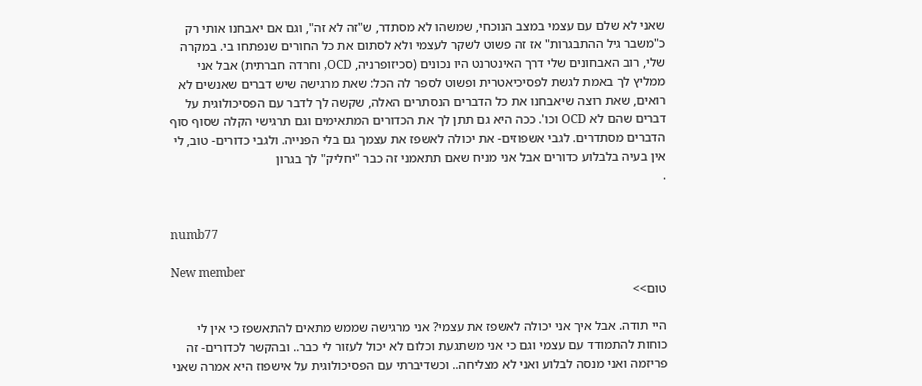שאני לא שלם עם עצמי במצב הנוכחי, שמשהו לא מסתדר, ש"זה לא זה", וגם אם יאבחנו אותי רק כ"משבר גיל ההתבגרות" אז זה פשוט לשקר לעצמי ולא לסתום את כל החורים שנפתחו בי. במקרה שלי, רוב האבחונים שלי דרך האינטרנט היו נכונים (סכיזופרניה, OCD, וחרדה חברתית) אבל אני ממליץ לך באמת לגשת לפסיכיאטרית ופשוט לספר לה הכל: שאת מרגישה שיש דברים שאנשים לא רואים, שאת רוצה שיאבחנו את כל הדברים הנסתרים האלה, שקשה לך לדבר עם הפסיכולוגית על דברים שהם לא OCD וכו'. ככה היא גם תתן לך את הכדורים המתאימים וגם תרגישי הקלה שסוף סוף הדברים מסתדרים. לגבי אשפוזים- את יכולה לאשפז את עצמך גם בלי הפנייה. ולגבי כדורים- טוב, לי אין בעיה בלבלוע כדורים אבל אני מניח שאם תתאמני זה כבר "יחליק" לך בגרון
.


numb77

New member
טום>>

היי תודה. אבל איך אני יכולה לאשפז את עצמי? אני מרגישה שממש מתאים להתאשפז כי אין לי כוחות להתמודד עם עצמי וגם כי אני משתגעת וכלום לא יכול לעזור לי כבר.. ובהקשר לכדורים- זה פריזמה ואני מנסה לבלוע ואני לא מצליחה.. וכשדיברתי עם הפסיכולוגית על אישפוז היא אמרה שאני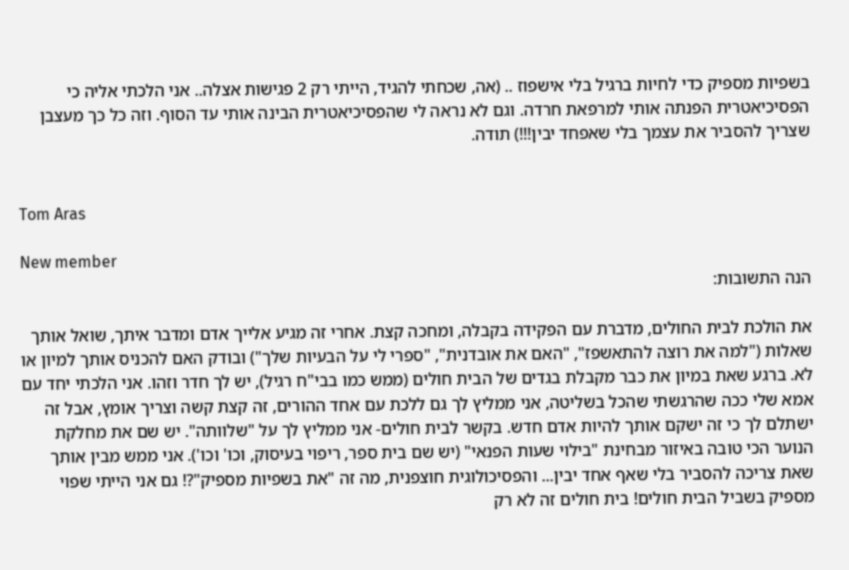בשפיות מספיק כדי לחיות ברגיל בלי אישפוז .. (אה, שכחתי להגיד, הייתי רק 2 פגישות אצלה.. אני הלכתי אליה כי הפסיכיאטרית הפנתה אותי למרפאת חרדה. וגם לא נראה לי שהפסיכיאטרית הבינה אותי עד הסוף. וזה כל כך מעצבן שצריך להסביר את עצמך בלי שאפחד יבין!!!) תודה.


Tom Aras

New member
הנה התשובות:

את הולכת לבית החולים, מדברת עם הפקידה בקבלה, ומחכה קצת. אחרי זה מגיע אלייך אדם ומדבר איתך, שואל אותך שאלות ("למה את רוצה להתאשפז", "האם את אובדנית", "ספרי לי על הבעיות שלך") ובודק האם להכניס אותך למיון או לא. ברגע שאת במיון את כבר מקבלת בגדים של הבית חולים (ממש כמו בבי"ח רגיל), יש לך חדר וזהו. אני הלכתי יחד עם אמא שלי ככה שהרגשתי שהכל בשליטה, אני ממליץ לך גם ללכת עם אחד ההורים, זה קצת קשה וצריך אומץ, אבל זה ישתלם לך כי זה ישקם אותך להיות אדם חדש. בקשר לבית חולים- אני ממליץ לך על "שלוותה". יש שם את מחלקת הנוער הכי טובה באיזור מבחינת "בילוי שעות הפנאי" (יש שם בית ספר, ריפוי בעיסוק, וכו' וכו'). אני ממש מבין אותך שאת צריכה להסביר בלי שאף אחד יבין... והפסיכולוגית חוצפנית, מה זה "את בשפיות מספיק"?! גם אני הייתי שפוי מספיק בשביל הבית חולים! בית חולים זה לא רק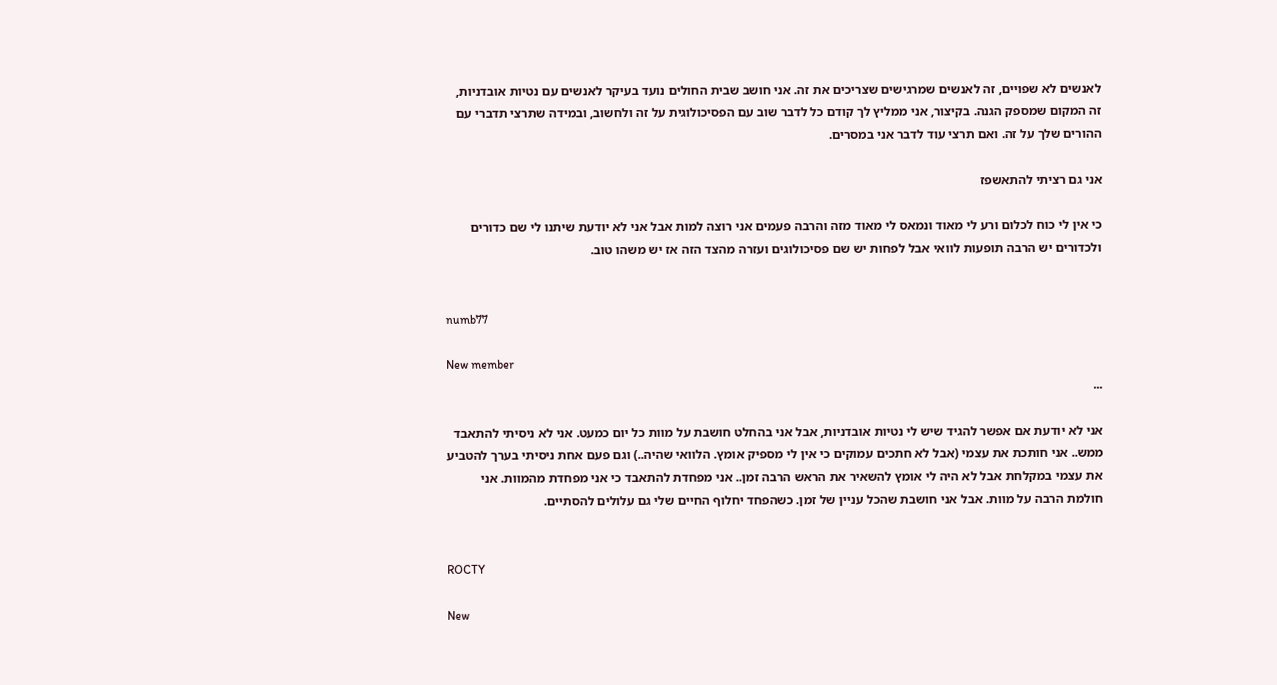לאנשים לא שפויים, זה לאנשים שמרגישים שצריכים את זה. אני חושב שבית החולים נועד בעיקר לאנשים עם נטיות אובדניות, זה המקום שמספק הגנה. בקיצור, אני ממליץ לך קודם כל לדבר שוב עם הפסיכולוגית על זה ולחשוב, ובמידה שתרצי תדברי עם ההורים שלך על זה. ואם תרצי עוד לדבר אני במסרים.

אני גם רציתי להתאשפז

כי אין לי כוח לכלום ורע לי מאוד ונמאס לי מאוד מזה והרבה פעמים אני רוצה למות אבל אני לא יודעת שיתנו לי שם כדורים ולכדורים יש הרבה תופעות לוואי אבל לפחות יש שם פסיכולוגים ועזרה מהצד הזה אז יש משהו טוב.


numb77

New member
...

אני לא יודעת אם אפשר להגיד שיש לי נטיות אובדניות, אבל אני בהחלט חושבת על מוות כל יום כמעט. אני לא ניסיתי להתאבד ממש.. אני חותכת את עצמי (אבל לא חתכים עמוקים כי אין לי מספיק אומץ. הלוואי שהיה..) וגם פעם אחת ניסיתי בערך להטביע את עצמי במקלחת אבל לא היה לי אומץ להשאיר את הראש הרבה זמן.. אני מפחדת להתאבד כי אני מפחדת מהמוות. אני חולמת הרבה על מוות. אבל אני חושבת שהכל עניין של זמן. כשהפחד יחלוף החיים שלי גם עלולים להסתיים.


ROCTY

New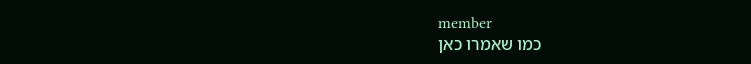member
כמו שאמרו כאן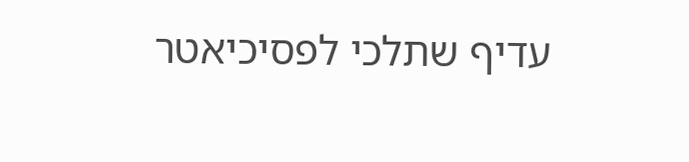עדיף שתלכי לפסיכיאטר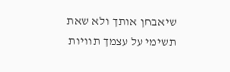שיאבחן אותך ולא שאת תשימי על עצמך תוויות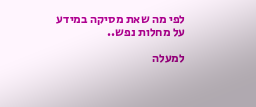לפי מה שאת מסיקה במידע על מחלות נפש..

למעלה